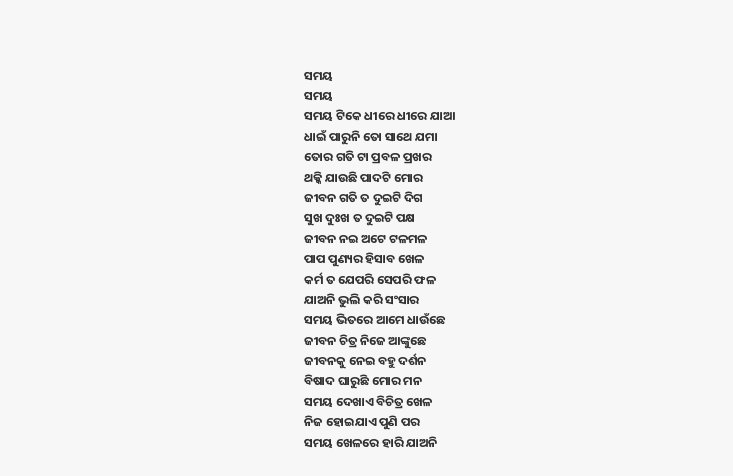ସମୟ
ସମୟ
ସମୟ ଟିକେ ଧୀରେ ଧୀରେ ଯାଆ
ଧାଇଁ ପାରୁନି ତୋ ସାଥେ ଯମା
ତୋର ଗତି ଟା ପ୍ରବଳ ପ୍ରଖର
ଥକ୍କି ଯାଉଛି ପାଦଟି ମୋର
ଜୀବନ ଗତି ତ ଦୁଇଟି ଦିଗ
ସୁଖ ଦୁଃଖ ତ ଦୁଇଟି ପକ୍ଷ
ଜୀବନ ନଇ ଅଟେ ଟଳମଳ
ପାପ ପୁଣ୍ୟର ହିସାବ ଖେଳ
କର୍ମ ତ ଯେପରି ସେପରି ଫଳ
ଯାଅନି ଭୁଲି କରି ସଂସାର
ସମୟ ଭିତରେ ଆମେ ଧାଉଁଛେ
ଜୀବନ ଚିତ୍ର ନିଜେ ଆଙ୍କୁଛେ
ଜୀବନକୁ ନେଇ ବହୁ ଦର୍ଶନ
ବିଷାଦ ଘାରୁଛି ମୋର ମନ
ସମୟ ଦେଖାଏ ବିଚିତ୍ର ଖେଳ
ନିଜ ହୋଇଯାଏ ପୁଣି ପର
ସମୟ ଖେଳରେ ହାରି ଯାଅନି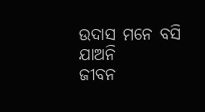ଉଦାସ ମନେ ବସି ଯାଅନି
ଜୀବନ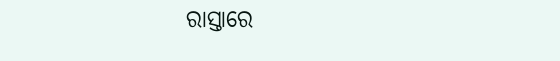ରାସ୍ତାରେ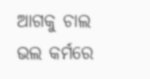ଆଗକୁ ଚାଲ
ଭଲ କର୍ମରେ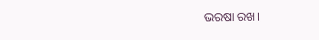ଭରଷା ରଖ।